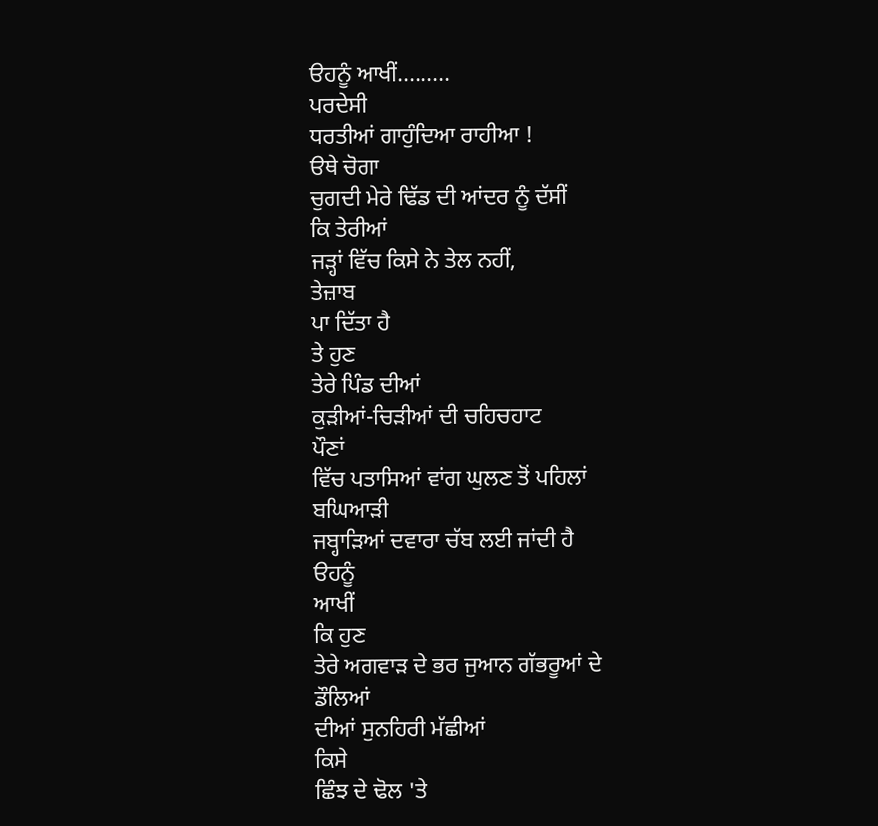ੳਹਨੂੰ ਆਖੀਂ.........
ਪਰਦੇਸੀ
ਧਰਤੀਆਂ ਗਾਹੁੰਦਿਆ ਰਾਹੀਆ !
ੳਥੇ ਚੋਗਾ
ਚੁਗਦੀ ਮੇਰੇ ਢਿੱਡ ਦੀ ਆਂਦਰ ਨੂੰ ਦੱਸੀਂ
ਕਿ ਤੇਰੀਆਂ
ਜੜ੍ਹਾਂ ਵਿੱਚ ਕਿਸੇ ਨੇ ਤੇਲ ਨਹੀਂ,
ਤੇਜ਼ਾਬ
ਪਾ ਦਿੱਤਾ ਹੈ
ਤੇ ਹੁਣ
ਤੇਰੇ ਪਿੰਡ ਦੀਆਂ
ਕੁੜੀਆਂ-ਚਿੜੀਆਂ ਦੀ ਚਹਿਚਹਾਟ
ਪੌਣਾਂ
ਵਿੱਚ ਪਤਾਸਿਆਂ ਵਾਂਗ ਘੁਲਣ ਤੋਂ ਪਹਿਲਾਂ
ਬਘਿਆੜੀ
ਜਬ੍ਹਾੜਿਆਂ ਦਵਾਰਾ ਚੱਬ ਲਈ ਜਾਂਦੀ ਹੈ
ੳਹਨੂੰ
ਆਖੀਂ
ਕਿ ਹੁਣ
ਤੇਰੇ ਅਗਵਾੜ ਦੇ ਭਰ ਜੁਆਨ ਗੱਭਰੂਆਂ ਦੇ
ਡੌਲਿਆਂ
ਦੀਆਂ ਸੁਨਹਿਰੀ ਮੱਛੀਆਂ
ਕਿਸੇ
ਛਿੰਝ ਦੇ ਢੋਲ 'ਤੇ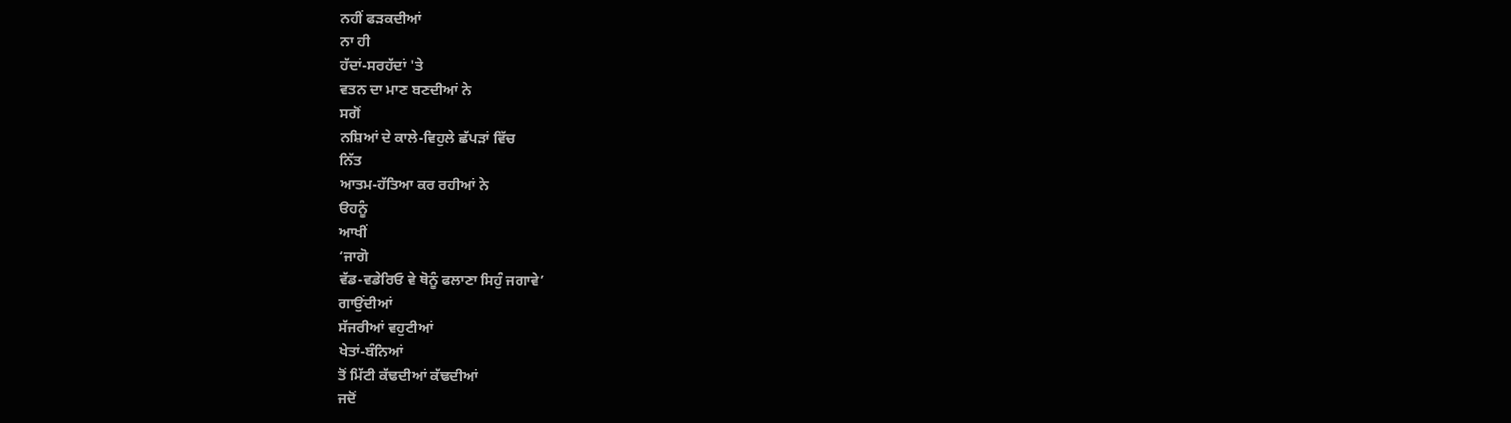ਨਹੀਂ ਫੜਕਦੀਆਂ
ਨਾ ਹੀ
ਹੱਦਾਂ-ਸਰਹੱਦਾਂ 'ਤੇ
ਵਤਨ ਦਾ ਮਾਣ ਬਣਦੀਆਂ ਨੇ
ਸਗੋਂ
ਨਸ਼ਿਆਂ ਦੇ ਕਾਲੇ-ਵਿਹੁਲੇ ਛੱਪੜਾਂ ਵਿੱਚ
ਨਿੱਤ
ਆਤਮ-ਹੱਤਿਆ ਕਰ ਰਹੀਆਂ ਨੇ
ੳਹਨੂੰ
ਆਖੀਂ
‘ਜਾਗੋ
ਵੱਡ-ਵਡੇਰਿਓ ਵੇ ਥੋਨੂੰ ਫਲਾਣਾ ਸਿਹੁੰ ਜਗਾਵੇ’
ਗਾਉਂਦੀਆਂ
ਸੱਜਰੀਆਂ ਵਹੁਟੀਆਂ
ਖੇਤਾਂ-ਬੰਨਿਆਂ
ਤੋਂ ਮਿੱਟੀ ਕੱਢਦੀਆਂ ਕੱਢਦੀਆਂ
ਜਦੋਂ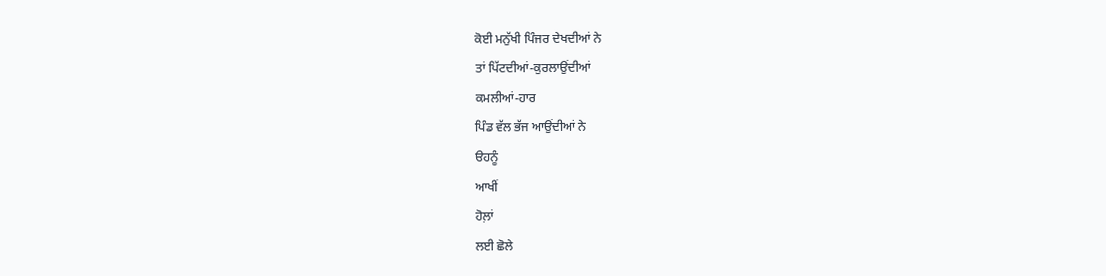ਕੋਈ ਮਨੁੱਖੀ ਪਿੰਜਰ ਦੇਖਦੀਆਂ ਨੇ
ਤਾਂ ਪਿੱਟਦੀਆਂ-ਕੁਰਲਾਉਂਦੀਆਂ
ਕਮਲੀਆਂ-ਹਾਰ
ਪਿੰਡ ਵੱਲ ਭੱਜ ਆਉਂਦੀਆਂ ਨੇ
ੳਹਨੂੰ
ਆਖੀਂ
ਹੋਲ਼ਾਂ
ਲਈ ਛੋਲੇ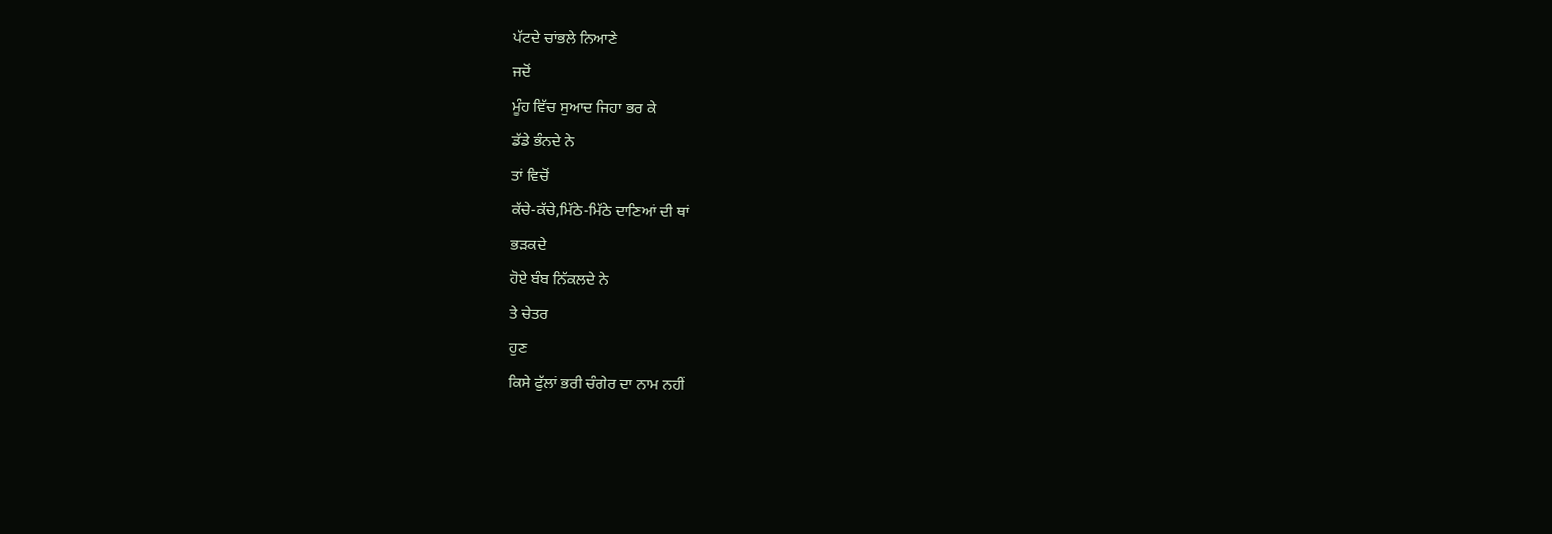ਪੱਟਦੇ ਚਾਂਭਲੇ ਨਿਆਣੇ
ਜਦੋਂ
ਮੂੰਹ ਵਿੱਚ ਸੁਆਦ ਜਿਹਾ ਭਰ ਕੇ
ਡੱਡੇ ਭੰਨਦੇ ਨੇ
ਤਾਂ ਵਿਚੋਂ
ਕੱਚੇ-ਕੱਚੇ,ਮਿੱਠੇ-ਮਿੱਠੇ ਦਾਣਿਆਂ ਦੀ ਥਾਂ
ਭੜਕਦੇ
ਹੋਏ ਬੰਬ ਨਿੱਕਲਦੇ ਨੇ
ਤੇ ਚੇਤਰ
ਹੁਣ
ਕਿਸੇ ਫੁੱਲਾਂ ਭਰੀ ਚੰਗੇਰ ਦਾ ਨਾਮ ਨਹੀਂ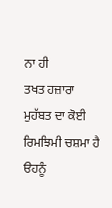ਨਾ ਹੀ
ਤਖਤ ਹਜ਼ਾਰਾ
ਮੁਹੱਬਤ ਦਾ ਕੋਈ ਰਿਮਝਿਮੀ ਚਸ਼ਮਾ ਹੈ
ੳਹਨੂੰ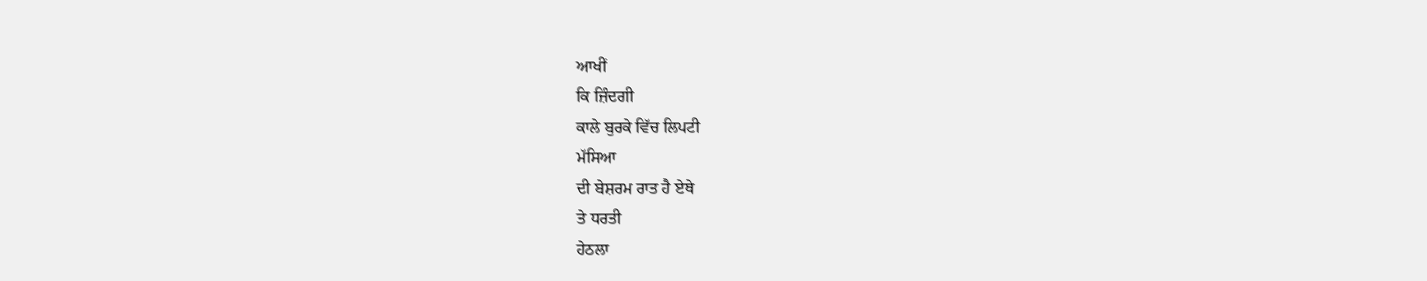ਆਖੀਂ
ਕਿ ਜ਼ਿੰਦਗੀ
ਕਾਲੇ ਬੁਰਕੇ ਵਿੱਚ ਲਿਪਟੀ
ਮੱਸਿਆ
ਦੀ ਬੇਸ਼ਰਮ ਰਾਤ ਹੈ ਏਥੇ
ਤੇ ਧਰਤੀ
ਹੇਠਲਾ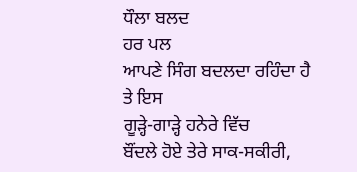ਧੌਲਾ ਬਲਦ
ਹਰ ਪਲ
ਆਪਣੇ ਸਿੰਗ ਬਦਲਦਾ ਰਹਿੰਦਾ ਹੈ
ਤੇ ਇਸ
ਗੂੜ੍ਹੇ-ਗਾੜ੍ਹੇ ਹਨੇਰੇ ਵਿੱਚ
ਬੌਂਦਲੇ ਹੋਏ ਤੇਰੇ ਸਾਕ-ਸਕੀਰੀ,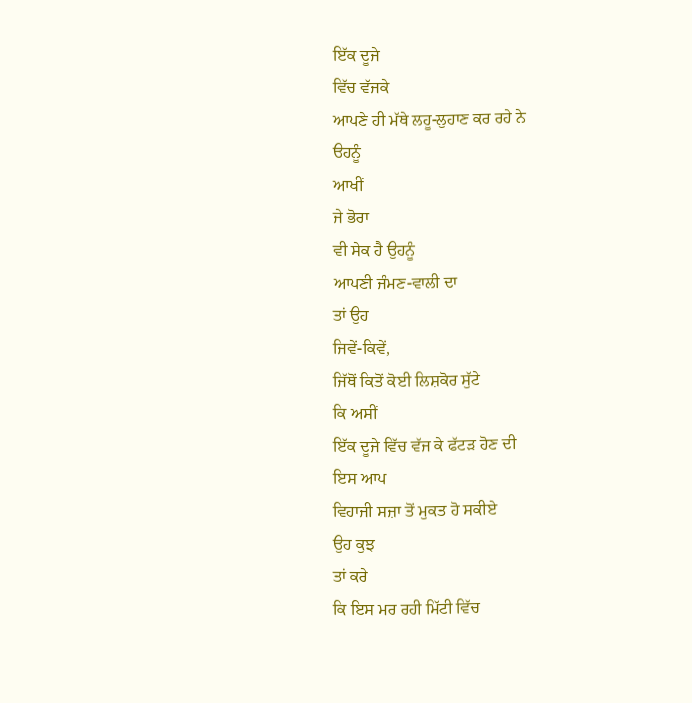ਇੱਕ ਦੂਜੇ
ਵਿੱਚ ਵੱਜਕੇ
ਆਪਣੇ ਹੀ ਮੱਥੇ ਲਹੂ-ਲੁਹਾਣ ਕਰ ਰਹੇ ਨੇ
ੳਹਨੂੰ
ਆਖੀਂ
ਜੇ ਭੋਰਾ
ਵੀ ਸੇਕ ਹੈ ਉਹਨੂੰ
ਆਪਣੀ ਜੰਮਣ-ਵਾਲੀ ਦਾ
ਤਾਂ ਉਹ
ਜਿਵੇਂ-ਕਿਵੇਂ,
ਜਿੱਥੋਂ ਕਿਤੋਂ ਕੋਈ ਲਿਸ਼ਕੋਰ ਸੁੱਟੇ
ਕਿ ਅਸੀਂ
ਇੱਕ ਦੂਜੇ ਵਿੱਚ ਵੱਜ ਕੇ ਫੱਟੜ ਹੋਣ ਦੀ
ਇਸ ਆਪ
ਵਿਹਾਜੀ ਸਜ਼ਾ ਤੋਂ ਮੁਕਤ ਹੋ ਸਕੀਏ
ਉਹ ਕੁਝ
ਤਾਂ ਕਰੇ
ਕਿ ਇਸ ਮਰ ਰਹੀ ਮਿੱਟੀ ਵਿੱਚ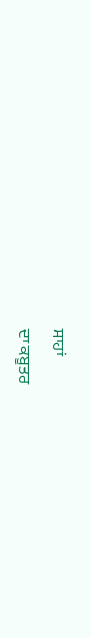ਸਾਹਾਂ
ਦਾ ਕਬੂਤਰ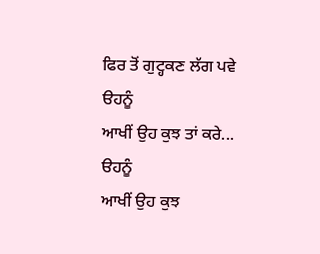ਫਿਰ ਤੋਂ ਗੁਟ੍ਹਕਣ ਲੱਗ ਪਵੇ
ੳਹਨੂੰ
ਆਖੀਂ ਉਹ ਕੁਝ ਤਾਂ ਕਰੇ...
ੳਹਨੂੰ
ਆਖੀਂ ਉਹ ਕੁਝ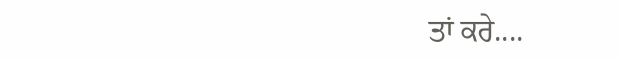ਤਾਂ ਕਰੇ....